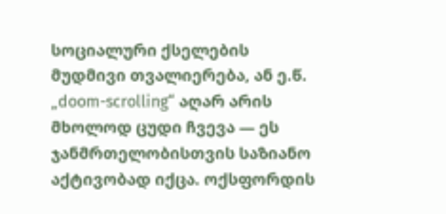სოციალური ქსელების მუდმივი თვალიერება, ან ე.წ. „doom-scrolling“ აღარ არის მხოლოდ ცუდი ჩვევა — ეს ჯანმრთელობისთვის საზიანო აქტივობად იქცა. ოქსფორდის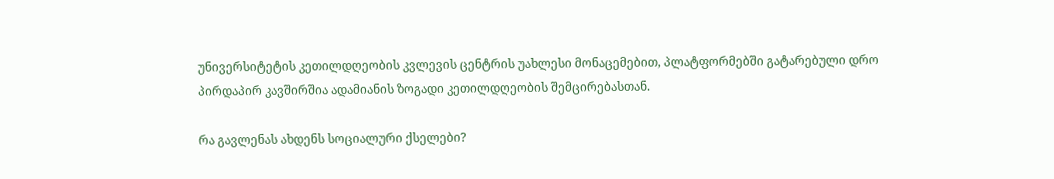უნივერსიტეტის კეთილდღეობის კვლევის ცენტრის უახლესი მონაცემებით, პლატფორმებში გატარებული დრო პირდაპირ კავშირშია ადამიანის ზოგადი კეთილდღეობის შემცირებასთან.

რა გავლენას ახდენს სოციალური ქსელები?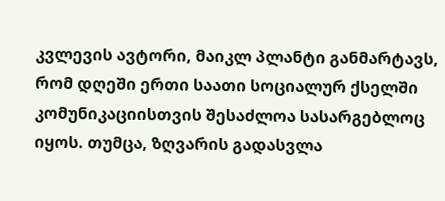კვლევის ავტორი, მაიკლ პლანტი განმარტავს, რომ დღეში ერთი საათი სოციალურ ქსელში კომუნიკაციისთვის შესაძლოა სასარგებლოც იყოს. თუმცა, ზღვარის გადასვლა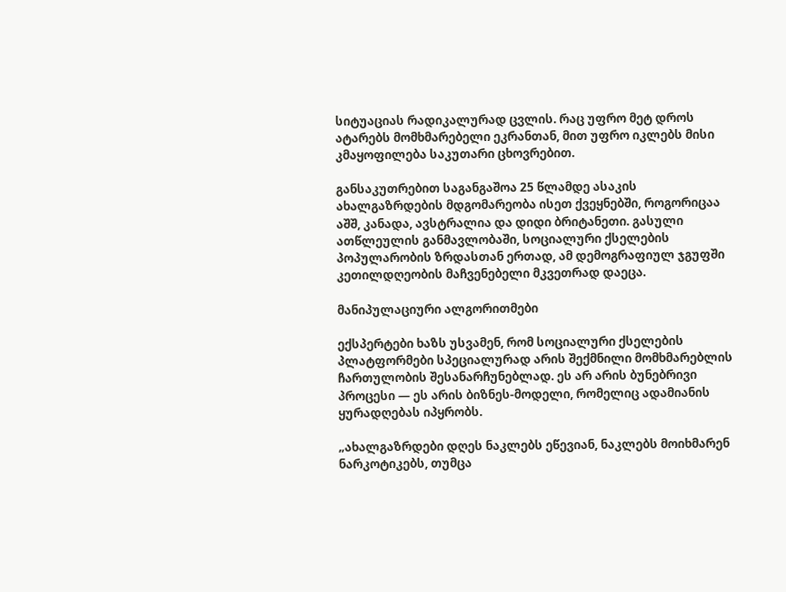სიტუაციას რადიკალურად ცვლის. რაც უფრო მეტ დროს ატარებს მომხმარებელი ეკრანთან, მით უფრო იკლებს მისი კმაყოფილება საკუთარი ცხოვრებით.

განსაკუთრებით საგანგაშოა 25 წლამდე ასაკის ახალგაზრდების მდგომარეობა ისეთ ქვეყნებში, როგორიცაა აშშ, კანადა, ავსტრალია და დიდი ბრიტანეთი. გასული ათწლეულის განმავლობაში, სოციალური ქსელების პოპულარობის ზრდასთან ერთად, ამ დემოგრაფიულ ჯგუფში კეთილდღეობის მაჩვენებელი მკვეთრად დაეცა.

მანიპულაციური ალგორითმები

ექსპერტები ხაზს უსვამენ, რომ სოციალური ქსელების პლატფორმები სპეციალურად არის შექმნილი მომხმარებლის ჩართულობის შესანარჩუნებლად. ეს არ არის ბუნებრივი პროცესი — ეს არის ბიზნეს-მოდელი, რომელიც ადამიანის ყურადღებას იპყრობს.

„ახალგაზრდები დღეს ნაკლებს ეწევიან, ნაკლებს მოიხმარენ ნარკოტიკებს, თუმცა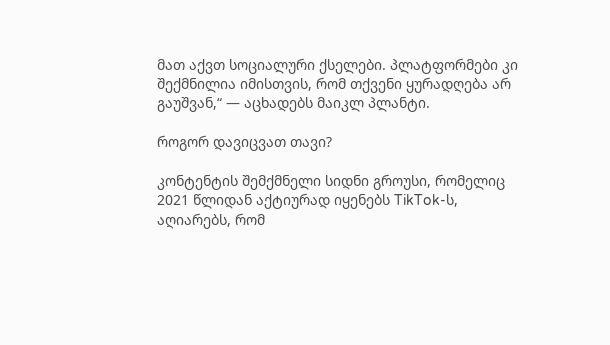მათ აქვთ სოციალური ქსელები. პლატფორმები კი შექმნილია იმისთვის, რომ თქვენი ყურადღება არ გაუშვან,“ — აცხადებს მაიკლ პლანტი.

როგორ დავიცვათ თავი?

კონტენტის შემქმნელი სიდნი გროუსი, რომელიც 2021 წლიდან აქტიურად იყენებს TikTok-ს, აღიარებს, რომ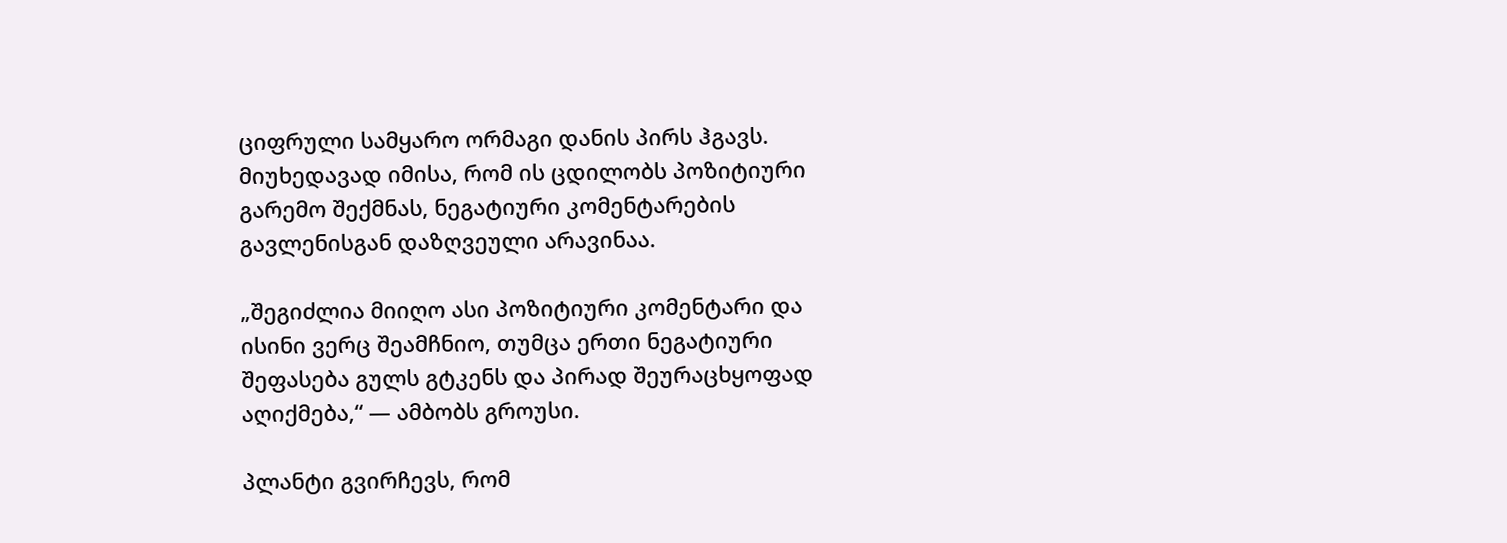ციფრული სამყარო ორმაგი დანის პირს ჰგავს. მიუხედავად იმისა, რომ ის ცდილობს პოზიტიური გარემო შექმნას, ნეგატიური კომენტარების გავლენისგან დაზღვეული არავინაა.

„შეგიძლია მიიღო ასი პოზიტიური კომენტარი და ისინი ვერც შეამჩნიო, თუმცა ერთი ნეგატიური შეფასება გულს გტკენს და პირად შეურაცხყოფად აღიქმება,“ — ამბობს გროუსი.

პლანტი გვირჩევს, რომ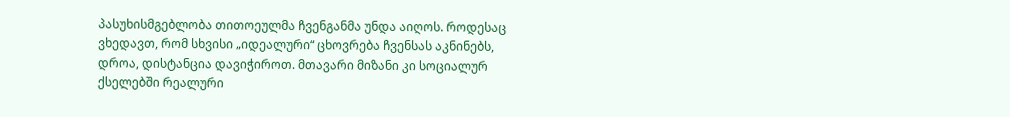პასუხისმგებლობა თითოეულმა ჩვენგანმა უნდა აიღოს. როდესაც ვხედავთ, რომ სხვისი „იდეალური“ ცხოვრება ჩვენსას აკნინებს, დროა, დისტანცია დავიჭიროთ. მთავარი მიზანი კი სოციალურ ქსელებში რეალური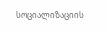სოციალიზაციის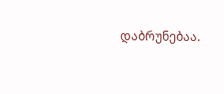დაბრუნებაა.